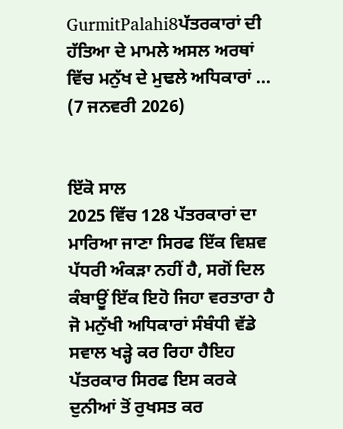GurmitPalahi8ਪੱਤਰਕਾਰਾਂ ਦੀ ਹੱਤਿਆ ਦੇ ਮਾਮਲੇ ਅਸਲ ਅਰਥਾਂ ਵਿੱਚ ਮਨੁੱਖ ਦੇ ਮੁਢਲੇ ਅਧਿਕਾਰਾਂ ...
(7 ਜਨਵਰੀ 2026)


ਇੱਕੋ ਸਾਲ
2025 ਵਿੱਚ 128 ਪੱਤਰਕਾਰਾਂ ਦਾ ਮਾਰਿਆ ਜਾਣਾ ਸਿਰਫ ਇੱਕ ਵਿਸ਼ਵ ਪੱਧਰੀ ਅੰਕੜਾ ਨਹੀਂ ਹੈ, ਸਗੋਂ ਦਿਲ ਕੰਬਾਊਂ ਇੱਕ ਇਹੋ ਜਿਹਾ ਵਰਤਾਰਾ ਹੈ ਜੋ ਮਨੁੱਖੀ ਅਧਿਕਾਰਾਂ ਸੰਬੰਧੀ ਵੱਡੇ ਸਵਾਲ ਖੜ੍ਹੇ ਕਰ ਰਿਹਾ ਹੈਇਹ ਪੱਤਰਕਾਰ ਸਿਰਫ ਇਸ ਕਰਕੇ ਦੁਨੀਆਂ ਤੋਂ ਰੁਖਸਤ ਕਰ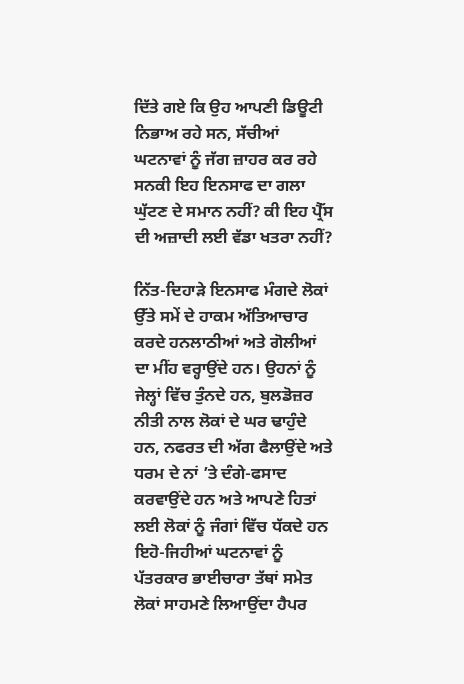ਦਿੱਤੇ ਗਏ ਕਿ ਉਹ ਆਪਣੀ ਡਿਊਟੀ ਨਿਭਾਅ ਰਹੇ ਸਨ, ਸੱਚੀਆਂ ਘਟਨਾਵਾਂ ਨੂੰ ਜੱਗ ਜ਼ਾਹਰ ਕਰ ਰਹੇ ਸਨਕੀ ਇਹ ਇਨਸਾਫ ਦਾ ਗਲਾ ਘੁੱਟਣ ਦੇ ਸਮਾਨ ਨਹੀਂ? ਕੀ ਇਹ ਪ੍ਰੈੱਸ ਦੀ ਅਜ਼ਾਦੀ ਲਈ ਵੱਡਾ ਖਤਰਾ ਨਹੀਂ?

ਨਿੱਤ-ਦਿਹਾੜੇ ਇਨਸਾਫ ਮੰਗਦੇ ਲੋਕਾਂ ਉੱਤੇ ਸਮੇਂ ਦੇ ਹਾਕਮ ਅੱਤਿਆਚਾਰ ਕਰਦੇ ਹਨਲਾਠੀਆਂ ਅਤੇ ਗੋਲੀਆਂ ਦਾ ਮੀਂਹ ਵਰ੍ਹਾਉਂਦੇ ਹਨ। ਉਹਨਾਂ ਨੂੰ ਜੇਲ੍ਹਾਂ ਵਿੱਚ ਤੁੰਨਦੇ ਹਨ, ਬੁਲਡੋਜ਼ਰ ਨੀਤੀ ਨਾਲ ਲੋਕਾਂ ਦੇ ਘਰ ਢਾਹੁੰਦੇ ਹਨ, ਨਫਰਤ ਦੀ ਅੱਗ ਫੈਲਾਉਂਦੇ ਅਤੇ ਧਰਮ ਦੇ ਨਾਂ ’ਤੇ ਦੰਗੇ-ਫਸਾਦ ਕਰਵਾਉਂਦੇ ਹਨ ਅਤੇ ਆਪਣੇ ਹਿਤਾਂ ਲਈ ਲੋਕਾਂ ਨੂੰ ਜੰਗਾਂ ਵਿੱਚ ਧੱਕਦੇ ਹਨ ਇਹੋ-ਜਿਹੀਆਂ ਘਟਨਾਵਾਂ ਨੂੰ ਪੱਤਰਕਾਰ ਭਾਈਚਾਰਾ ਤੱਥਾਂ ਸਮੇਤ ਲੋਕਾਂ ਸਾਹਮਣੇ ਲਿਆਉਂਦਾ ਹੈਪਰ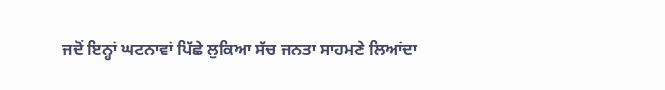ਜਦੋਂ ਇਨ੍ਹਾਂ ਘਟਨਾਵਾਂ ਪਿੱਛੇ ਲੁਕਿਆ ਸੱਚ ਜਨਤਾ ਸਾਹਮਣੇ ਲਿਆਂਦਾ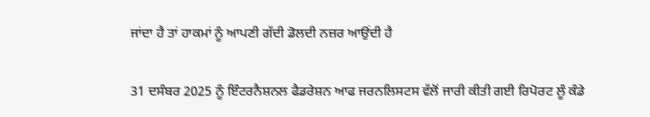ਜਾਂਦਾ ਹੈ ਤਾਂ ਹਾਕਮਾਂ ਨੂੰ ਆਪਣੀ ਗੱਦੀ ਡੋਲਦੀ ਨਜ਼ਰ ਆਉਂਦੀ ਹੈ

31 ਦਸੰਬਰ 2025 ਨੂੰ ਇੰਟਰਨੈਸ਼ਨਲ ਫੈਡਰੇਸ਼ਨ ਆਫ ਜਰਨਲਿਸਟਸ ਵੱਲੋਂ ਜਾਰੀ ਕੀਤੀ ਗਈ ਰਿਪੋਰਟ ਲੂੰ ਕੰਡੇ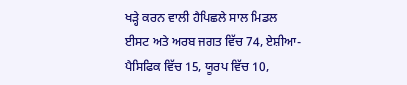ਖੜ੍ਹੇ ਕਰਨ ਵਾਲੀ ਹੈਪਿਛਲੇ ਸਾਲ ਮਿਡਲ ਈਸਟ ਅਤੇ ਅਰਬ ਜਗਤ ਵਿੱਚ 74, ਏਸ਼ੀਆ-ਪੈਸਿਫਿਕ ਵਿੱਚ 15, ਯੂਰਪ ਵਿੱਚ 10,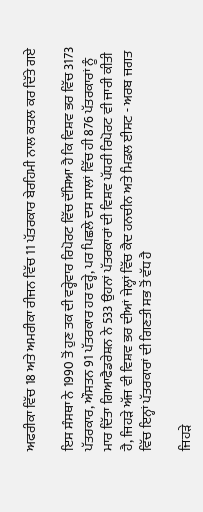ਅਫਰੀਕਾ ਵਿੱਚ 18 ਅਤੇ ਅਮਰੀਕਾ ਰੀਜਨ ਵਿੱਚ 11 ਪੱਤਰਕਾਰ ਬੇਰਹਿਮੀ ਨਾਲ ਕਤਲ ਕਰ ਦਿੱਤੇ ਗਏ

ਇਸ ਸੰਸਥਾ ਨੇ 1990 ਤੋਂ ਹੁਣ ਤਕ ਦੀ ਵਰ੍ਹੇਵਾਰ ਰਿਪੋਰਟ ਵਿੱਚ ਦੱਸਿਆ ਹੈ ਕਿ ਵਿਸ਼ਵ ਭਰ ਵਿੱਚ 3173 ਪੱਤਰਕਾਰ, ਔਸਤਨ 91 ਪੱਤਰਕਾਰ ਹਰ ਵਰ੍ਹੇ, ਪਰ ਪਿਛਲੇ ਦਸ ਸਾਲਾਂ ਵਿੱਚ ਹੀ 876 ਪੱਤਰਕਾਰਾਂ ਨੂੰ ਮਾਰ ਦਿੱਤਾ ਗਿਆਫੈਡਰੇਸ਼ਨ ਨੇ 533 ਉਹਨਾਂ ਪੱਤਰਕਾਰਾਂ ਦੀ ਵਿਸ਼ਵ ਪੱਧਰੀ ਰਿਪੋਰਟ ਵੀ ਜਾਰੀ ਕੀਤੀ ਹੈ, ਜਿਹੜੇ ਅੱਜ ਵੀ ਵਿਸ਼ਵ ਭਰ ਦੀਆਂ ਜੇਲ੍ਹਾਂ ਵਿੱਚ ਕੈਦ ਹਨਚੀਨ ਅਤੇ ਮਿਡਲ ਈਸਟ - ਅਰਬ ਜਗਤ ਵਿੱਚ ਇਨ੍ਹਾਂ ਪੱਤਰਕਾਰਾਂ ਦੀ ਗਿਣਤੀ ਸਭ ਤੋਂ ਵੱਧ ਹੈ

ਜਿਹੜੇ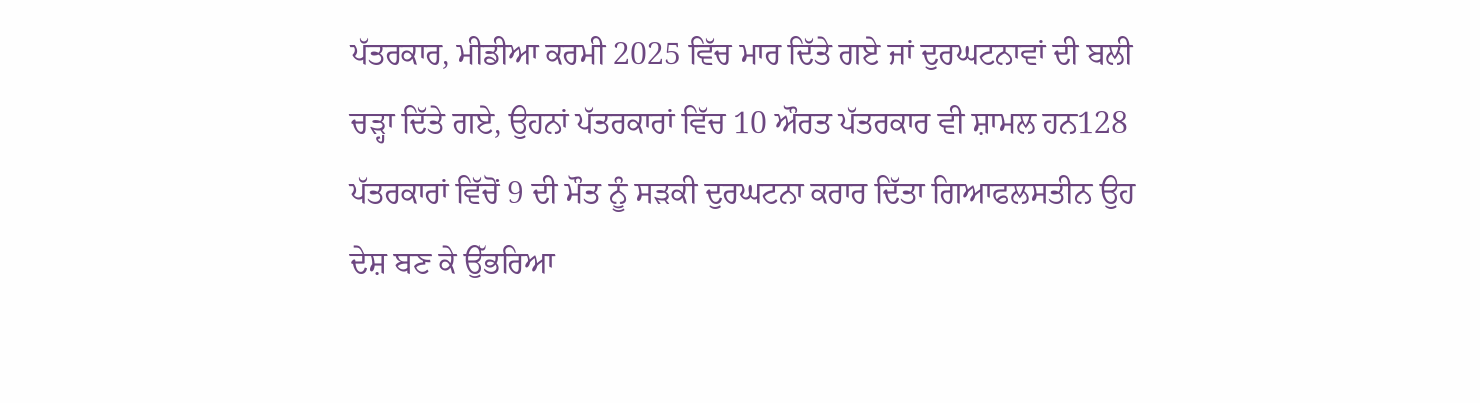ਪੱਤਰਕਾਰ, ਮੀਡੀਆ ਕਰਮੀ 2025 ਵਿੱਚ ਮਾਰ ਦਿੱਤੇ ਗਏ ਜਾਂ ਦੁਰਘਟਨਾਵਾਂ ਦੀ ਬਲੀ ਚੜ੍ਹਾ ਦਿੱਤੇ ਗਏ, ਉਹਨਾਂ ਪੱਤਰਕਾਰਾਂ ਵਿੱਚ 10 ਔਰਤ ਪੱਤਰਕਾਰ ਵੀ ਸ਼ਾਮਲ ਹਨ128 ਪੱਤਰਕਾਰਾਂ ਵਿੱਚੋਂ 9 ਦੀ ਮੌਤ ਨੂੰ ਸੜਕੀ ਦੁਰਘਟਨਾ ਕਰਾਰ ਦਿੱਤਾ ਗਿਆਫਲਸਤੀਨ ਉਹ ਦੇਸ਼ ਬਣ ਕੇ ਉੱਭਰਿਆ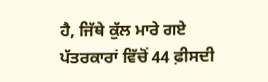ਹੈ, ਜਿੱਥੇ ਕੁੱਲ ਮਾਰੇ ਗਏ ਪੱਤਰਕਾਰਾਂ ਵਿੱਚੋਂ 44 ਫ਼ੀਸਦੀ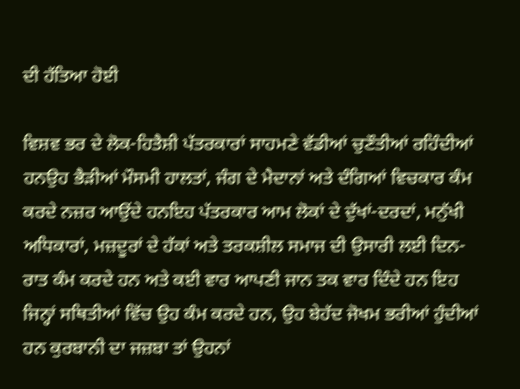ਦੀ ਹੱਤਿਆ ਹੋਈ

ਵਿਸ਼ਵ ਭਰ ਦੇ ਲੋਕ-ਹਿਤੈਸ਼ੀ ਪੱਤਰਕਾਰਾਂ ਸਾਹਮਣੇ ਵੱਡੀਆਂ ਚੁਣੌਤੀਆਂ ਰਹਿੰਦੀਆਂ ਹਨਉਹ ਭੈੜੀਆਂ ਮੌਸਮੀ ਹਾਲਤਾਂ, ਜੰਗ ਦੇ ਮੈਦਾਨਾਂ ਅਤੇ ਦੰਗਿਆਂ ਵਿਚਕਾਰ ਕੰਮ ਕਰਦੇ ਨਜ਼ਰ ਆਉਂਦੇ ਹਨਇਹ ਪੱਤਰਕਾਰ ਆਮ ਲੋਕਾਂ ਦੇ ਦੁੱਖਾਂ-ਦਰਦਾਂ, ਮਨੁੱਖੀ ਅਧਿਕਾਰਾਂ, ਮਜ਼ਦੂਰਾਂ ਦੇ ਹੱਕਾਂ ਅਤੇ ਤਰਕਸ਼ੀਲ ਸਮਾਜ ਦੀ ਉਸਾਰੀ ਲਈ ਦਿਨ-ਰਾਤ ਕੰਮ ਕਰਦੇ ਹਨ ਅਤੇ ਕਈ ਵਾਰ ਆਪਣੀ ਜਾਨ ਤਕ ਵਾਰ ਦਿੰਦੇ ਹਨ ਇਹ ਜਿਨ੍ਹਾਂ ਸਥਿਤੀਆਂ ਵਿੱਚ ਉਹ ਕੰਮ ਕਰਦੇ ਹਨ, ਉਹ ਬੇਹੱਦ ਜੋਖਮ ਭਰੀਆਂ ਹੁੰਦੀਆਂ ਹਨ ਕੁਰਬਾਨੀ ਦਾ ਜਜ਼ਬਾ ਤਾਂ ਉਹਨਾਂ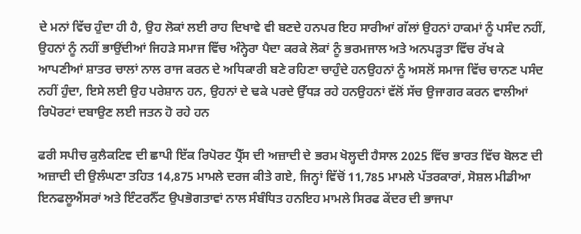ਦੇ ਮਨਾਂ ਵਿੱਚ ਹੁੰਦਾ ਹੀ ਹੈ, ਉਹ ਲੋਕਾਂ ਲਈ ਰਾਹ ਦਿਖਾਵੇ ਵੀ ਬਣਦੇ ਹਨਪਰ ਇਹ ਸਾਰੀਆਂ ਗੱਲਾਂ ਉਹਨਾਂ ਹਾਕਮਾਂ ਨੂੰ ਪਸੰਦ ਨਹੀਂ, ਉਹਨਾਂ ਨੂੰ ਨਹੀਂ ਭਾਉਂਦੀਆਂ ਜਿਹੜੇ ਸਮਾਜ ਵਿੱਚ ਅੰਨ੍ਹੇਰਾ ਪੈਦਾ ਕਰਕੇ ਲੋਕਾਂ ਨੂੰ ਭਰਮਜਾਲ ਅਤੇ ਅਨਪੜ੍ਹਤਾ ਵਿੱਚ ਰੱਖ ਕੇ ਆਪਣੀਆਂ ਸ਼ਾਤਰ ਚਾਲਾਂ ਨਾਲ ਰਾਜ ਕਰਨ ਦੇ ਅਧਿਕਾਰੀ ਬਣੇ ਰਹਿਣਾ ਚਾਹੁੰਦੇ ਹਨਉਹਨਾਂ ਨੂੰ ਅਸਲੋਂ ਸਮਾਜ ਵਿੱਚ ਚਾਨਣ ਪਸੰਦ ਨਹੀਂ ਹੁੰਦਾ, ਇਸੇ ਲਈ ਉਹ ਪਰੇਸ਼ਾਨ ਹਨ, ਉਹਨਾਂ ਦੇ ਢਕੇ ਪਰਦੇ ਉੱਧੜ ਰਹੇ ਹਨਉਹਨਾਂ ਵੱਲੋਂ ਸੱਚ ਉਜਾਗਰ ਕਰਨ ਵਾਲੀਆਂ ਰਿਪੋਰਟਾਂ ਦਬਾਉਣ ਲਈ ਜਤਨ ਹੋ ਰਹੇ ਹਨ

ਫਰੀ ਸਪੀਚ ਕੁਲੈਕਟਿਵ ਦੀ ਛਾਪੀ ਇੱਕ ਰਿਪੋਰਟ ਪ੍ਰੈੱਸ ਦੀ ਅਜ਼ਾਦੀ ਦੇ ਭਰਮ ਖੋਲ੍ਹਦੀ ਹੈਸਾਲ 2025 ਵਿੱਚ ਭਾਰਤ ਵਿੱਚ ਬੋਲਣ ਦੀ ਅਜ਼ਾਦੀ ਦੀ ਉਲੰਘਣਾ ਤਹਿਤ 14,875 ਮਾਮਲੇ ਦਰਜ ਕੀਤੇ ਗਏ, ਜਿਨ੍ਹਾਂ ਵਿੱਚੋਂ 11,785 ਮਾਮਲੇ ਪੱਤਰਕਾਰਾਂ, ਸੋਸ਼ਲ ਮੀਡੀਆ ਇਨਫਲੂਐਂਸਰਾਂ ਅਤੇ ਇੰਟਰਨੈੱਟ ਉਪਭੋਗਤਾਵਾਂ ਨਾਲ ਸੰਬੰਧਿਤ ਹਨਇਹ ਮਾਮਲੇ ਸਿਰਫ ਕੇਂਦਰ ਦੀ ਭਾਜਪਾ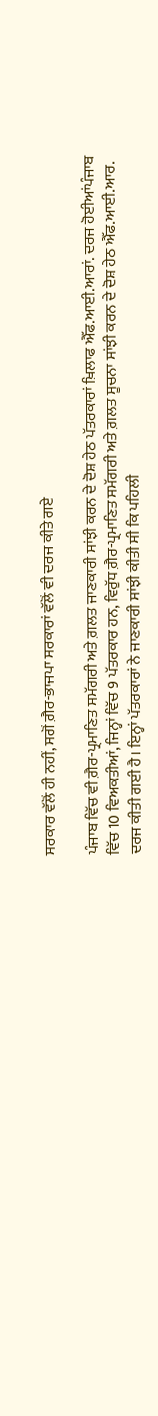ਸਰਕਾਰ ਵੱਲੋਂ ਹੀ ਨਹੀਂ, ਸਗੋਂ ਗ਼ੈਰ-ਭਾਜਪਾ ਸਰਕਾਰਾਂ ਵੱਲੋਂ ਵੀ ਦਰਜ ਕੀਤੇ ਗਏ

ਪੰਜਾਬ ਵਿੱਚ ਵੀ ਗ਼ੈਰ-ਪ੍ਰਮਾਣਿਤ ਸਮੱਗਰੀ ਅਤੇ ਗ਼ਲਤ ਜਾਣਕਾਰੀ ਸਾਂਝੀ ਕਰਨ ਦੇ ਦੋਸ਼ ਹੇਠ ਪੱਤਰਕਾਰਾਂ ਖ਼ਿਲਾਫ ਐੱਫ.ਆਈ.ਆਰਾਂ. ਦਰਜ ਹੋਈਆਂਪੰਜਾਬ ਵਿੱਚ 10 ਵਿਅਕਤੀਆਂ, ਜਿਨ੍ਹਾਂ ਵਿੱਚ 9 ਪੱਤਰਕਾਰ ਹਨ, ਵਿਰੁੱਧ ਗ਼ੈਰ-ਪ੍ਰਮਾਣਿਤ ਸਮੱਗਰੀ ਅਤੇ ਗ਼ਲਤ ਸੂਚਨਾ ਸਾਂਝੀ ਕਰਨ ਦੇ ਦੋਸ਼ ਹੇਠ ਐੱਫ.ਆਈ.ਆਰ. ਦਰਜ ਕੀਤੀ ਗਈ ਹੈ। ਇਨ੍ਹਾਂ ਪੱਤਰਕਾਰਾਂ ਨੇ ਜਾਣਕਾਰੀ ਸਾਂਝੀ ਕੀਤੀ ਸੀ ਕਿ ਪਹਿਲੀ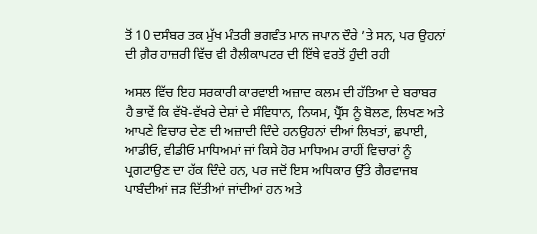ਤੋਂ 10 ਦਸੰਬਰ ਤਕ ਮੁੱਖ ਮੰਤਰੀ ਭਗਵੰਤ ਮਾਨ ਜਪਾਨ ਦੌਰੇ ’ਤੇ ਸਨ, ਪਰ ਉਹਨਾਂ ਦੀ ਗ਼ੈਰ ਹਾਜ਼ਰੀ ਵਿੱਚ ਵੀ ਹੈਲੀਕਾਪਟਰ ਦੀ ਇੱਥੇ ਵਰਤੋਂ ਹੁੰਦੀ ਰਹੀ

ਅਸਲ ਵਿੱਚ ਇਹ ਸਰਕਾਰੀ ਕਾਰਵਾਈ ਅਜ਼ਾਦ ਕਲਮ ਦੀ ਹੱਤਿਆ ਦੇ ਬਰਾਬਰ ਹੈ ਭਾਵੇਂ ਕਿ ਵੱਖੋ-ਵੱਖਰੇ ਦੇਸ਼ਾਂ ਦੇ ਸੰਵਿਧਾਨ, ਨਿਯਮ, ਪ੍ਰੈੱਸ ਨੂੰ ਬੋਲਣ, ਲਿਖਣ ਅਤੇ ਆਪਣੇ ਵਿਚਾਰ ਦੇਣ ਦੀ ਅਜ਼ਾਦੀ ਦਿੰਦੇ ਹਨਉਹਨਾਂ ਦੀਆਂ ਲਿਖਤਾਂ, ਛਪਾਈ, ਆਡੀਓ, ਵੀਡੀਓ ਮਾਧਿਅਮਾਂ ਜਾਂ ਕਿਸੇ ਹੋਰ ਮਾਧਿਅਮ ਰਾਹੀਂ ਵਿਚਾਰਾਂ ਨੂੰ ਪ੍ਰਗਟਾਉਣ ਦਾ ਹੱਕ ਦਿੰਦੇ ਹਨ, ਪਰ ਜਦੋਂ ਇਸ ਅਧਿਕਾਰ ਉੱਤੇ ਗੈਰਵਾਜਬ ਪਾਬੰਦੀਆਂ ਜੜ ਦਿੱਤੀਆਂ ਜਾਂਦੀਆਂ ਹਨ ਅਤੇ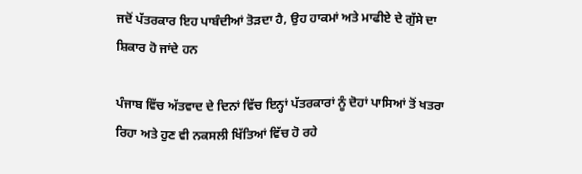ਜਦੋਂ ਪੱਤਰਕਾਰ ਇਹ ਪਾਬੰਦੀਆਂ ਤੋੜਦਾ ਹੈ, ਉਹ ਹਾਕਮਾਂ ਅਤੇ ਮਾਫੀਏ ਦੇ ਗੁੱਸੇ ਦਾ ਸ਼ਿਕਾਰ ਹੋ ਜਾਂਦੇ ਹਨ

ਪੰਜਾਬ ਵਿੱਚ ਅੱਤਵਾਦ ਦੇ ਦਿਨਾਂ ਵਿੱਚ ਇਨ੍ਹਾਂ ਪੱਤਰਕਾਰਾਂ ਨੂੰ ਦੋਹਾਂ ਪਾਸਿਆਂ ਤੋਂ ਖਤਰਾ ਰਿਹਾ ਅਤੇ ਹੁਣ ਵੀ ਨਕਸਲੀ ਖਿੱਤਿਆਂ ਵਿੱਚ ਹੋ ਰਹੇ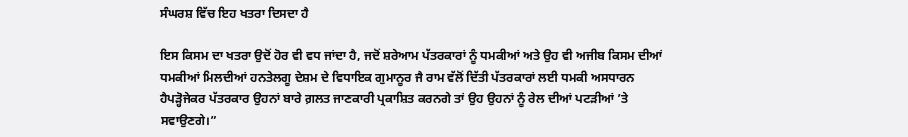ਸੰਘਰਸ਼ ਵਿੱਚ ਇਹ ਖਤਰਾ ਦਿਸਦਾ ਹੈ

ਇਸ ਕਿਸਮ ਦਾ ਖਤਰਾ ਉਦੋਂ ਹੋਰ ਵੀ ਵਧ ਜਾਂਦਾ ਹੈ, ਜਦੋਂ ਸ਼ਰੇਆਮ ਪੱਤਰਕਾਰਾਂ ਨੂੰ ਧਮਕੀਆਂ ਅਤੇ ਉਹ ਵੀ ਅਜੀਬ ਕਿਸਮ ਦੀਆਂ ਧਮਕੀਆਂ ਮਿਲਦੀਆਂ ਹਨਤੇਲਗੂ ਦੇਸ਼ਮ ਦੇ ਵਿਧਾਇਕ ਗੁਮਾਨੂਰ ਜੈ ਰਾਮ ਵੱਲੋਂ ਦਿੱਤੀ ਪੱਤਰਕਾਰਾਂ ਲਈ ਧਮਕੀ ਅਸਧਾਰਨ ਹੈਪੜ੍ਹੋਜੇਕਰ ਪੱਤਰਕਾਰ ਉਹਨਾਂ ਬਾਰੇ ਗ਼ਲਤ ਜਾਣਕਾਰੀ ਪ੍ਰਕਾਸ਼ਿਤ ਕਰਨਗੇ ਤਾਂ ਉਹ ਉਹਨਾਂ ਨੂੰ ਰੇਲ ਦੀਆਂ ਪਟੜੀਆਂ ’ਤੇ ਸਵਾਉਣਗੇ।”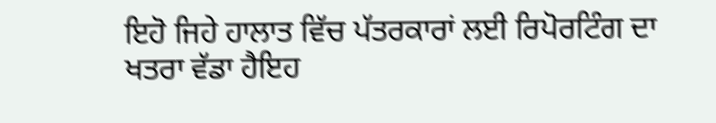ਇਹੋ ਜਿਹੇ ਹਾਲਾਤ ਵਿੱਚ ਪੱਤਰਕਾਰਾਂ ਲਈ ਰਿਪੋਰਟਿੰਗ ਦਾ ਖਤਰਾ ਵੱਡਾ ਹੈਇਹ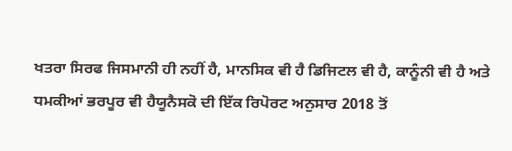ਖਤਰਾ ਸਿਰਫ ਜਿਸਮਾਨੀ ਹੀ ਨਹੀਂ ਹੈ, ਮਾਨਸਿਕ ਵੀ ਹੈ ਡਿਜਿਟਲ ਵੀ ਹੈ, ਕਾਨੂੰਨੀ ਵੀ ਹੈ ਅਤੇ ਧਮਕੀਆਂ ਭਰਪੂਰ ਵੀ ਹੈਯੂਨੈਸਕੋ ਦੀ ਇੱਕ ਰਿਪੋਰਟ ਅਨੁਸਾਰ 2018 ਤੋਂ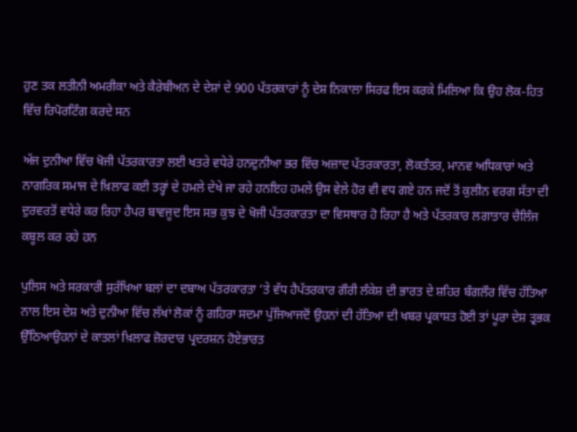ਹੁਣ ਤਕ ਲਤੀਨੀ ਅਮਰੀਕਾ ਅਤੇ ਕੈਰੇਬੀਅਨ ਦੇ ਦੇਸ਼ਾਂ ਦੇ 900 ਪੱਤਰਕਾਰਾਂ ਨੂੰ ਦੇਸ਼ ਨਿਕਾਲਾ ਸਿਰਫ ਇਸ ਕਰਕੇ ਮਿਲਿਆ ਕਿ ਉਹ ਲੋਕ-ਹਿਤ ਵਿੱਚ ਰਿਪੋਰਟਿੰਗ ਕਰਦੇ ਸਨ

ਅੱਜ ਦੁਨੀਆ ਵਿੱਚ ਖੋਜੀ ਪੱਤਰਕਾਰਤਾ ਲਈ ਖਤਰੇ ਵਧੇਰੇ ਹਨਦੁਨੀਆ ਭਰ ਵਿੱਚ ਅਜ਼ਾਦ ਪੱਤਰਕਾਰਤਾ, ਲੋਕਤੰਤਰ, ਮਾਨਵ ਅਧਿਕਾਰਾਂ ਅਤੇ ਨਾਗਰਿਕ ਸਮਾਜ ਦੇ ਖ਼ਿਲਾਫ ਕਈ ਤਰ੍ਹਾਂ ਦੇ ਹਮਲੇ ਦੇਖੇ ਜਾ ਰਹੇ ਹਨਇਹ ਹਮਲੇ ਉਸ ਵੇਲੇ ਹੋਰ ਵੀ ਵਧ ਗਏ ਹਨ ਜਦੋਂ ਤੋਂ ਕੁਲੀਨ ਵਰਗ ਸੱਤਾ ਦੀ ਦੁਰਵਰਤੋਂ ਵਧੇਰੇ ਕਰ ਰਿਹਾ ਹੈਪਰ ਬਾਵਜੂਦ ਇਸ ਸਭ ਕੁਝ ਦੇ ਖੋਜੀ ਪੱਤਰਕਾਰਤਾ ਦਾ ਵਿਸਥਾਰ ਹੋ ਰਿਹਾ ਹੈ ਅਤੇ ਪੱਤਰਕਾਰ ਲਗਾਤਾਰ ਚੈਲਿੰਜ ਕਬੂਲ ਕਰ ਰਹੇ ਹਨ

ਪੁਲਿਸ ਅਤੇ ਸਰਕਾਰੀ ਸੁਰੱਖਿਆ ਬਲਾਂ ਦਾ ਦਬਾਅ ਪੱਤਰਕਾਰਤਾ ’ਤੇ ਵੱਧ ਹੈਪੱਤਰਕਾਰ ਗੌਰੀ ਲੰਕੇਸ਼ ਦੀ ਭਾਰਤ ਦੇ ਸ਼ਹਿਰ ਬੰਗਲੌਰ ਵਿੱਚ ਹੱਤਿਆ ਨਾਲ ਇਸ ਦੇਸ਼ ਅਤੇ ਦੁਨੀਆ ਵਿੱਚ ਲੱਖਾਂ ਲੋਕਾਂ ਨੂੰ ਗਹਿਰਾ ਸਦਮਾ ਪੁੱਜਿਆਜਦੋਂ ਉਹਨਾਂ ਦੀ ਹੱਤਿਆ ਦੀ ਖਬਰ ਪ੍ਰਕਾਸ਼ਤ ਹੋਈ ਤਾਂ ਪੂਰਾ ਦੇਸ਼ ਤ੍ਰਭਕ ਉੱਠਿਆਉਹਨਾਂ ਦੇ ਕਾਤਲਾਂ ਖ਼ਿਲਾਫ ਜ਼ੋਰਦਾਰ ਪ੍ਰਦਰਸ਼ਨ ਹੋਏਭਾਰਤ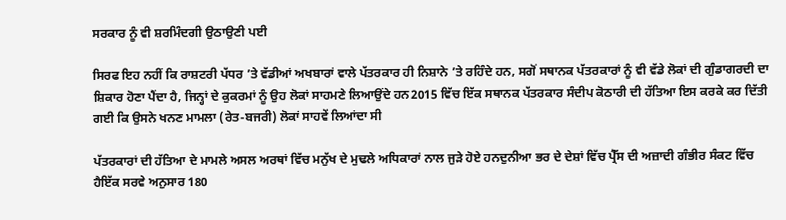ਸਰਕਾਰ ਨੂੰ ਵੀ ਸ਼ਰਮਿੰਦਗੀ ਉਠਾਉਣੀ ਪਈ

ਸਿਰਫ ਇਹ ਨਹੀਂ ਕਿ ਰਾਸ਼ਟਰੀ ਪੱਧਰ ’ਤੇ ਵੱਡੀਆਂ ਅਖਬਾਰਾਂ ਵਾਲੇ ਪੱਤਰਕਾਰ ਹੀ ਨਿਸ਼ਾਨੇ ’ਤੇ ਰਹਿੰਦੇ ਹਨ, ਸਗੋਂ ਸਥਾਨਕ ਪੱਤਰਕਾਰਾਂ ਨੂੰ ਵੀ ਵੱਡੇ ਲੋਕਾਂ ਦੀ ਗੁੰਡਾਗਰਦੀ ਦਾ ਸ਼ਿਕਾਰ ਹੋਣਾ ਪੈਂਦਾ ਹੈ, ਜਿਨ੍ਹਾਂ ਦੇ ਕੁਕਰਮਾਂ ਨੂੰ ਉਹ ਲੋਕਾਂ ਸਾਹਮਣੇ ਲਿਆਉਂਦੇ ਹਨ2015 ਵਿੱਚ ਇੱਕ ਸਥਾਨਕ ਪੱਤਰਕਾਰ ਸੰਦੀਪ ਕੋਠਾਰੀ ਦੀ ਹੱਤਿਆ ਇਸ ਕਰਕੇ ਕਰ ਦਿੱਤੀ ਗਈ ਕਿ ਉਸਨੇ ਖਨਣ ਮਾਮਲਾ (ਰੇਤ-ਬਜਰੀ) ਲੋਕਾਂ ਸਾਹਵੇਂ ਲਿਆਂਦਾ ਸੀ

ਪੱਤਰਕਾਰਾਂ ਦੀ ਹੱਤਿਆ ਦੇ ਮਾਮਲੇ ਅਸਲ ਅਰਥਾਂ ਵਿੱਚ ਮਨੁੱਖ ਦੇ ਮੁਢਲੇ ਅਧਿਕਾਰਾਂ ਨਾਲ ਜੁੜੇ ਹੋਏ ਹਨਦੁਨੀਆ ਭਰ ਦੇ ਦੇਸ਼ਾਂ ਵਿੱਚ ਪ੍ਰੈੱਸ ਦੀ ਅਜ਼ਾਦੀ ਗੰਭੀਰ ਸੰਕਟ ਵਿੱਚ ਹੈਇੱਕ ਸਰਵੇ ਅਨੁਸਾਰ 180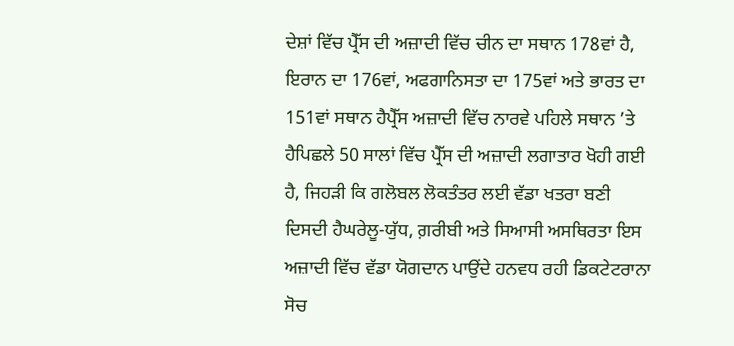ਦੇਸ਼ਾਂ ਵਿੱਚ ਪ੍ਰੈੱਸ ਦੀ ਅਜ਼ਾਦੀ ਵਿੱਚ ਚੀਨ ਦਾ ਸਥਾਨ 178ਵਾਂ ਹੈ, ਇਰਾਨ ਦਾ 176ਵਾਂ, ਅਫਗਾਨਿਸਤਾ ਦਾ 175ਵਾਂ ਅਤੇ ਭਾਰਤ ਦਾ 151ਵਾਂ ਸਥਾਨ ਹੈਪ੍ਰੈੱਸ ਅਜ਼ਾਦੀ ਵਿੱਚ ਨਾਰਵੇ ਪਹਿਲੇ ਸਥਾਨ ’ਤੇ ਹੈਪਿਛਲੇ 50 ਸਾਲਾਂ ਵਿੱਚ ਪ੍ਰੈੱਸ ਦੀ ਅਜ਼ਾਦੀ ਲਗਾਤਾਰ ਖੋਹੀ ਗਈ ਹੈ, ਜਿਹੜੀ ਕਿ ਗਲੋਬਲ ਲੋਕਤੰਤਰ ਲਈ ਵੱਡਾ ਖਤਰਾ ਬਣੀ ਦਿਸਦੀ ਹੈਘਰੇਲੂ-ਯੁੱਧ, ਗ਼ਰੀਬੀ ਅਤੇ ਸਿਆਸੀ ਅਸਥਿਰਤਾ ਇਸ ਅਜ਼ਾਦੀ ਵਿੱਚ ਵੱਡਾ ਯੋਗਦਾਨ ਪਾਉਂਦੇ ਹਨਵਧ ਰਹੀ ਡਿਕਟੇਟਰਾਨਾ ਸੋਚ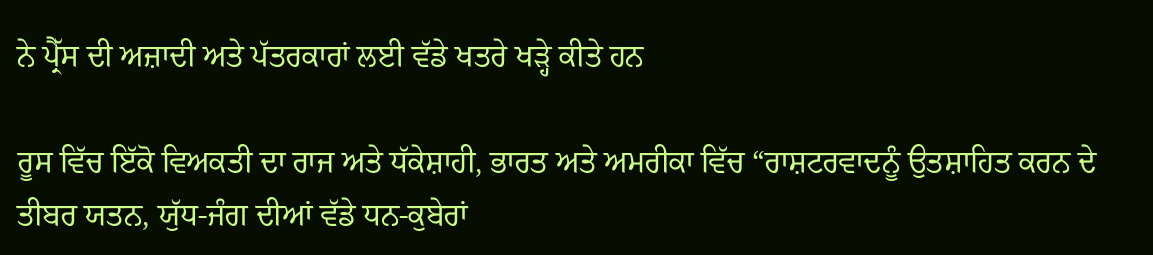ਨੇ ਪ੍ਰੈੱਸ ਦੀ ਅਜ਼ਾਦੀ ਅਤੇ ਪੱਤਰਕਾਰਾਂ ਲਈ ਵੱਡੇ ਖਤਰੇ ਖੜ੍ਹੇ ਕੀਤੇ ਹਨ

ਰੂਸ ਵਿੱਚ ਇੱਕੋ ਵਿਅਕਤੀ ਦਾ ਰਾਜ ਅਤੇ ਧੱਕੇਸ਼ਾਹੀ, ਭਾਰਤ ਅਤੇ ਅਮਰੀਕਾ ਵਿੱਚ “ਰਾਸ਼ਟਰਵਾਦਨੂੰ ਉਤਸ਼ਾਹਿਤ ਕਰਨ ਦੇ ਤੀਬਰ ਯਤਨ, ਯੁੱਧ-ਜੰਗ ਦੀਆਂ ਵੱਡੇ ਧਨ-ਕੁਬੇਰਾਂ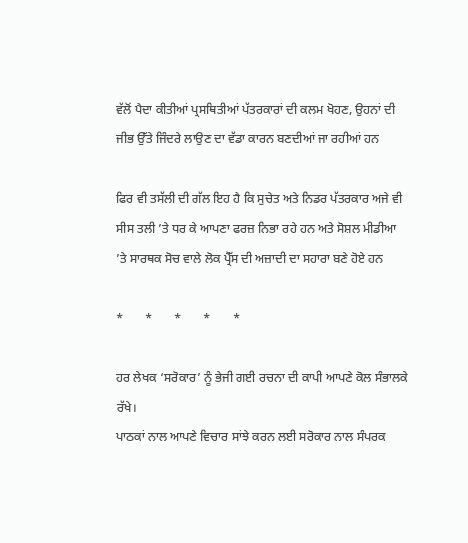ਵੱਲੋਂ ਪੈਦਾ ਕੀਤੀਆਂ ਪ੍ਰਸਥਿਤੀਆਂ ਪੱਤਰਕਾਰਾਂ ਦੀ ਕਲਮ ਖੋਹਣ, ਉਹਨਾਂ ਦੀ ਜੀਭ ਉੱਤੇ ਜਿੰਦਰੇ ਲਾਉਣ ਦਾ ਵੱਡਾ ਕਾਰਨ ਬਣਦੀਆਂ ਜਾ ਰਹੀਆਂ ਹਨ

ਫਿਰ ਵੀ ਤਸੱਲੀ ਦੀ ਗੱਲ ਇਹ ਹੈ ਕਿ ਸੁਚੇਤ ਅਤੇ ਨਿਡਰ ਪੱਤਰਕਾਰ ਅਜੇ ਵੀ ਸੀਸ ਤਲੀ ’ਤੇ ਧਰ ਕੇ ਆਪਣਾ ਫਰਜ਼ ਨਿਭਾ ਰਹੇ ਹਨ ਅਤੇ ਸੋਸ਼ਲ ਮੀਡੀਆ ’ਤੇ ਸਾਰਥਕ ਸੋਚ ਵਾਲੇ ਲੋਕ ਪ੍ਰੈੱਸ ਦੀ ਅਜ਼ਾਦੀ ਦਾ ਸਹਾਰਾ ਬਣੇ ਹੋਏ ਹਨ

*       *       *       *       *

ਹਰ ਲੇਖਕ ‘ਸਰੋਕਾਰ’ ਨੂੰ ਭੇਜੀ ਗਈ ਰਚਨਾ ਦੀ ਕਾਪੀ ਆਪਣੇ ਕੋਲ ਸੰਭਾਲਕੇ ਰੱਖੇ।
ਪਾਠਕਾਂ ਨਾਲ ਆਪਣੇ ਵਿਚਾਰ ਸਾਂਝੇ ਕਰਨ ਲਈ ਸਰੋਕਾਰ ਨਾਲ ਸੰਪਰਕ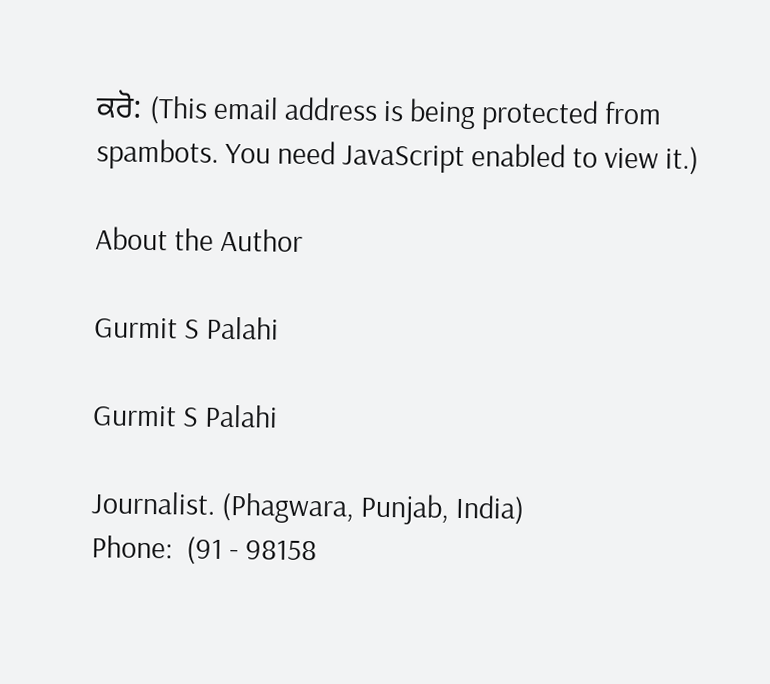ਕਰੋ: (This email address is being protected from spambots. You need JavaScript enabled to view it.)

About the Author

Gurmit S Palahi

Gurmit S Palahi

Journalist. (Phagwara, Punjab, India)
Phone:  (91 - 98158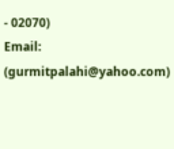- 02070)
Email: (gurmitpalahi@yahoo.com)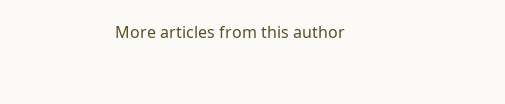More articles from this author